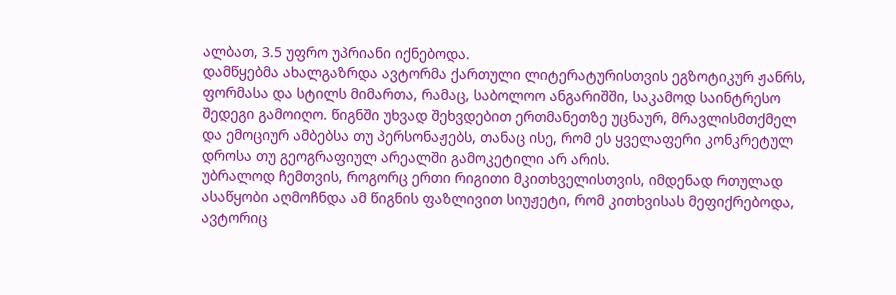ალბათ, 3.5 უფრო უპრიანი იქნებოდა.
დამწყებმა ახალგაზრდა ავტორმა ქართული ლიტერატურისთვის ეგზოტიკურ ჟანრს, ფორმასა და სტილს მიმართა, რამაც, საბოლოო ანგარიშში, საკამოდ საინტრესო შედეგი გამოიღო. წიგნში უხვად შეხვდებით ერთმანეთზე უცნაურ, მრავლისმთქმელ და ემოციურ ამბებსა თუ პერსონაჟებს, თანაც ისე, რომ ეს ყველაფერი კონკრეტულ დროსა თუ გეოგრაფიულ არეალში გამოკეტილი არ არის.
უბრალოდ ჩემთვის, როგორც ერთი რიგითი მკითხველისთვის, იმდენად რთულად ასაწყობი აღმოჩნდა ამ წიგნის ფაზლივით სიუჟეტი, რომ კითხვისას მეფიქრებოდა, ავტორიც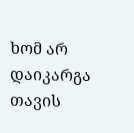ხომ არ დაიკარგა თავის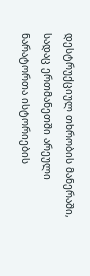დესტრუქციულ თხრობის მანერაში, სადაც ერთმანეთში არეული ნარატორთა ისტორიების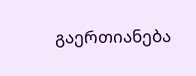გაერთიანება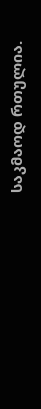საკმაოდ რთულია.